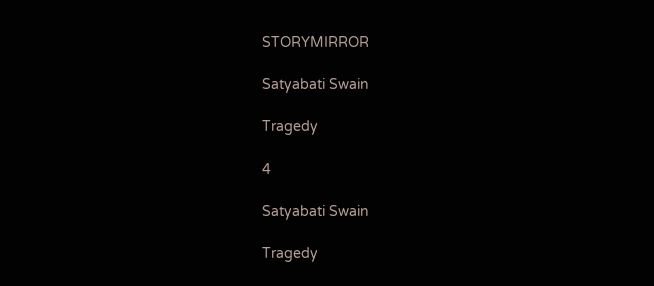STORYMIRROR

Satyabati Swain

Tragedy

4

Satyabati Swain

Tragedy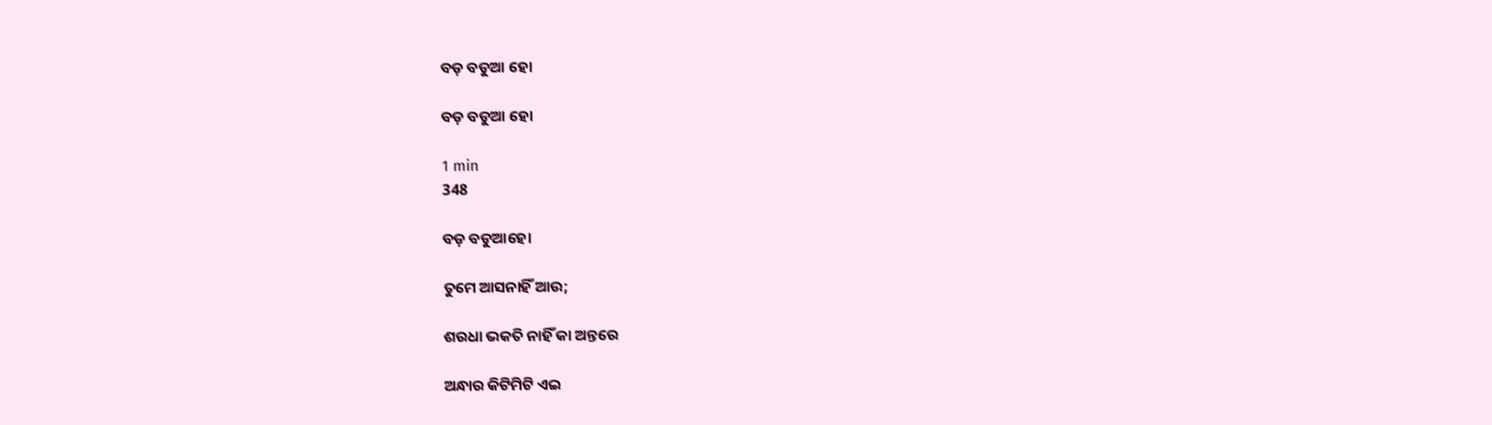ବଡ଼ ବଡୁଆ ହୋ

ବଡ଼ ବଡୁଆ ହୋ

1 min
348

ବଡ଼ ବଡୁଆହୋ

ତୁମେ ଆସନାହିଁ ଆଉ;

ଶରଧା ଭକତି ନାହିଁ କା ଅନ୍ତରେ

ଅନ୍ଧାର କିଟିମିଟି ଏଇ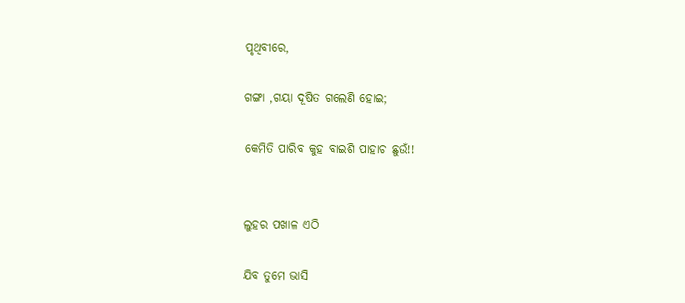ପୃଥିବୀରେ,

ଗଙ୍ଗା ,ଗୟା ଦୂଷିତ ଗଲେଣି ହୋଇ;

କେମିତି ପାରିବ କୁହ ବାଇଶି ପାହାଚ ଛୁଉଁ!!


ଲୁହର ପଖାଳ ଏଠି

ଯିବ ତୁମେ ଭାସି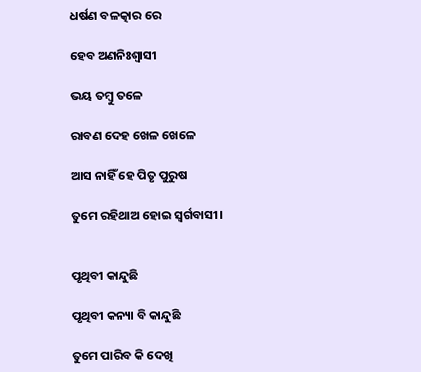ଧର୍ଷଣ ବଳତ୍କାର ରେ

ହେବ ଅଣନିଃଶ୍ଵାସୀ

ଭୟ ତମ୍ବୁ ତଳେ

ରାବଣ ଦେହ ଖେଳ ଖେଳେ

ଆସ ନାହିଁ ହେ ପିତୃ ପୁରୁଷ

ତୁମେ ରହିଥାଅ ହୋଇ ସ୍ୱର୍ଗବାସୀ।


ପୃଥିବୀ କାନ୍ଦୁଛି

ପୃଥିବୀ କନ୍ୟା ବି କାନ୍ଦୁଛି

ତୁମେ ପାରିବ କି ଦେଖି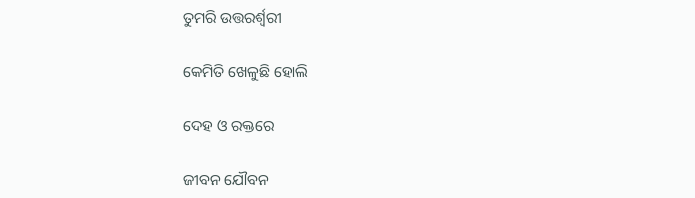ତୁମରି ଉତ୍ତରର୍ଶ୍ୱରୀ

କେମିତି ଖେଳୁଛି ହୋଲି

ଦେହ ଓ ରକ୍ତରେ

ଜୀବନ ଯୌବନ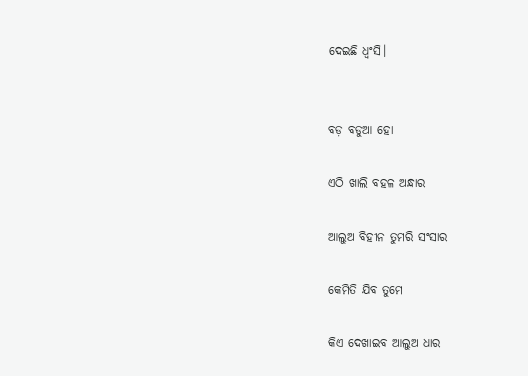ଦେଇଛି ଧ୍ୱଂସି।


ବଡ଼ ବଡୁଆ ହୋ

ଏଠି ଖାଲି ବହଳ ଅନ୍ଧାର

ଆଲୁଅ ବିହୀନ ତୁମରି ସଂସାର

କେମିତି ଯିବ ତୁମେ

କିଏ ଦେଖାଇବ ଆଲୁଅ ଧାର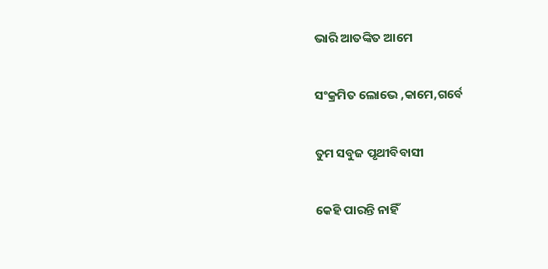ଭାରି ଆତଙ୍କିତ ଆମେ

ସଂକ୍ରମିତ ଲୋଭେ ,କାମେ,ଗର୍ବେ

ତୁମ ସବୁଜ ପୃଥୀବିବାସୀ

କେହି ପାରନ୍ତି ନାହିଁ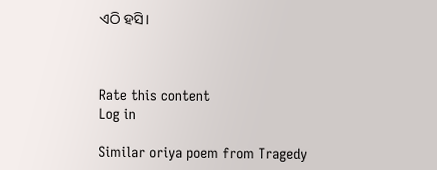ଏଠି ହସି।



Rate this content
Log in

Similar oriya poem from Tragedy